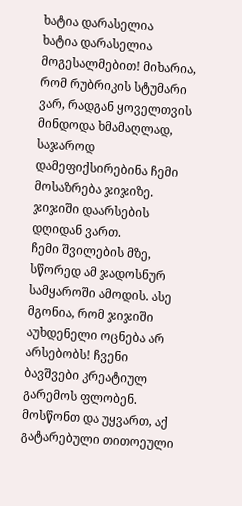ხატია დარასელია
ხატია დარასელია
მოგესალმებით! მიხარია, რომ რუბრიკის სტუმარი ვარ, რადგან ყოველთვის მინდოდა ხმამაღლად, საჯაროდ დამეფიქსირებინა ჩემი მოსაზრება ჯიჯიზე.
ჯიჯიში დაარსების დღიდან ვართ.
ჩემი შვილების მზე, სწორედ ამ ჯადოსნურ სამყაროში ამოდის. ასე მგონია, რომ ჯიჯიში აუხდენელი ოცნება არ არსებობს! ჩვენი ბავშვები კრეატიულ გარემოს ფლობენ. მოსწონთ და უყვართ, აქ გატარებული თითოეული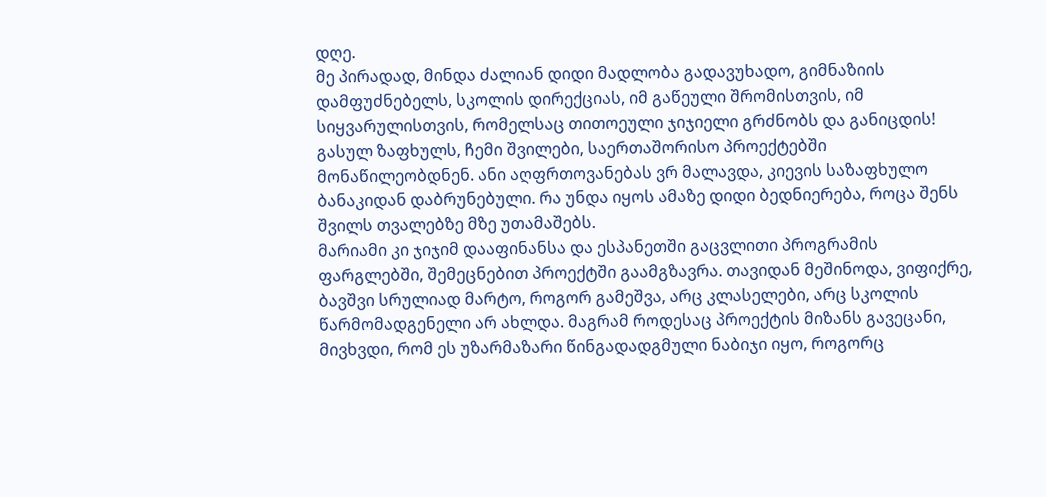დღე.
მე პირადად, მინდა ძალიან დიდი მადლობა გადავუხადო, გიმნაზიის დამფუძნებელს, სკოლის დირექციას, იმ გაწეული შრომისთვის, იმ სიყვარულისთვის, რომელსაც თითოეული ჯიჯიელი გრძნობს და განიცდის!
გასულ ზაფხულს, ჩემი შვილები, საერთაშორისო პროექტებში მონაწილეობდნენ. ანი აღფრთოვანებას ვრ მალავდა, კიევის საზაფხულო ბანაკიდან დაბრუნებული. რა უნდა იყოს ამაზე დიდი ბედნიერება, როცა შენს შვილს თვალებზე მზე უთამაშებს.
მარიამი კი ჯიჯიმ დააფინანსა და ესპანეთში გაცვლითი პროგრამის ფარგლებში, შემეცნებით პროექტში გაამგზავრა. თავიდან მეშინოდა, ვიფიქრე, ბავშვი სრულიად მარტო, როგორ გამეშვა, არც კლასელები, არც სკოლის წარმომადგენელი არ ახლდა. მაგრამ როდესაც პროექტის მიზანს გავეცანი, მივხვდი, რომ ეს უზარმაზარი წინგადადგმული ნაბიჯი იყო, როგორც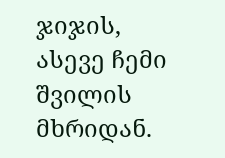ჯიჯის, ასევე ჩემი შვილის მხრიდან.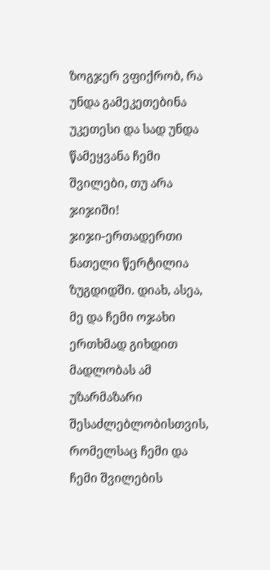ზოგჯერ ვფიქრობ, რა უნდა გამეკეთებინა უკეთესი და სად უნდა წამეყვანა ჩემი შვილები, თუ არა ჯიჯიში!
ჯიჯი-ერთადერთი ნათელი წერტილია ზუგდიდში. დიახ, ასეა, მე და ჩემი ოჯახი ერთხმად გიხდით მადლობას ამ უზარმაზარი შესაძლებლობისთვის, რომელსაც ჩემი და ჩემი შვილების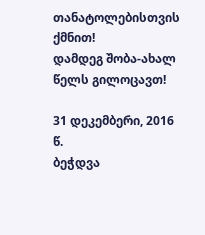თანატოლებისთვის ქმნით!
დამდეგ შობა-ახალ წელს გილოცავთ!

31 დეკემბერი, 2016 წ.
ბეჭდვა